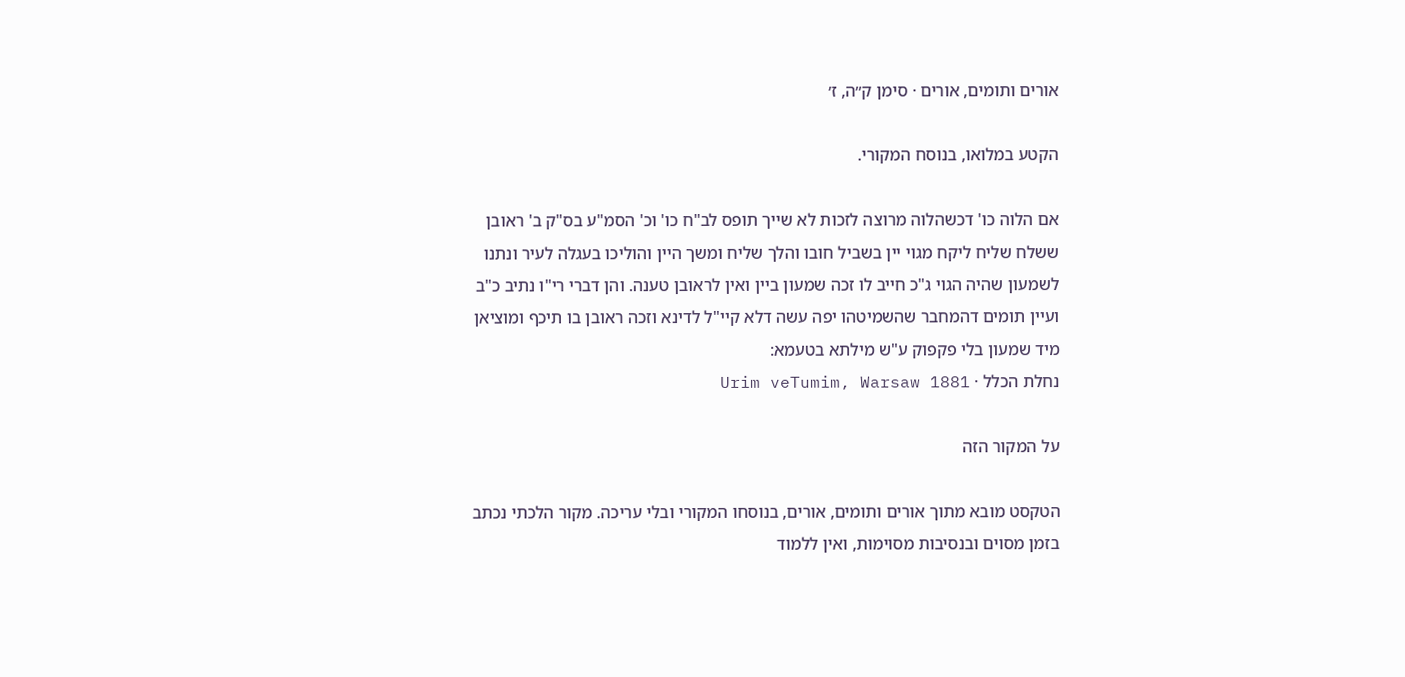אורים ותומים, אורים · סימן ק״ה, ז׳

הקטע במלואו, בנוסח המקורי.

אם הלוה כו' דכשהלוה מרוצה לזכות לא שייך תופס לב"ח כו' וכ' הסמ"ע בס"ק ב' ראובן ששלח שליח ליקח מגוי יין בשביל חובו והלך שליח ומשך היין והוליכו בעגלה לעיר ונתנו לשמעון שהיה הגוי ג"כ חייב לו זכה שמעון ביין ואין לראובן טענה. והן דברי רי"ו נתיב כ"ב ועיין תומים דהמחבר שהשמיטהו יפה עשה דלא קיי"ל לדינא וזכה ראובן בו תיכף ומוציאן מיד שמעון בלי פקפוק ע"ש מילתא בטעמא:
נחלת הכלל · Urim veTumim, Warsaw 1881

על המקור הזה

הטקסט מובא מתוך אורים ותומים, אורים, בנוסחו המקורי ובלי עריכה. מקור הלכתי נכתב בזמן מסוים ובנסיבות מסוימות, ואין ללמוד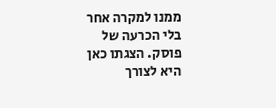ממנו למקרה אחר בלי הכרעה של פוסק. הצגתו כאן היא לצורך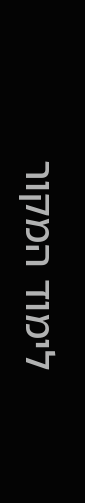לימוד המקור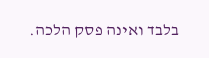בלבד ואינה פסק הלכה.